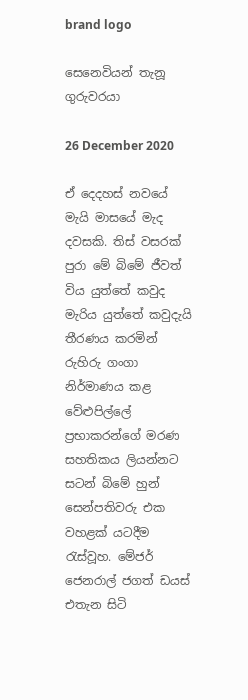brand logo

සෙනෙවියන් තැනූ ගුරුවරයා

26 December 2020

ඒ දෙදහස් නවයේ මැයි මාසයේ මැද දවසකි. තිස් වසරක් පුරා මේ බිමේ ජීවත් විය යුත්තේ කවුද මැරිය යුත්තේ කවුදැයි තීරණය කරමින් රුහිරු ගංගා නිර්මාණය කළ වේළුපිල්ලේ ප්‍රභාකරන්ගේ මරණ සහතිකය ලියන්නට සටන් බිමේ හුන් සෙන්පතිවරු එක වහළක් යටදීම රැස්වූහ. මේජර් ජෙනරාල් ජගත් ඩයස් එතැන සිටි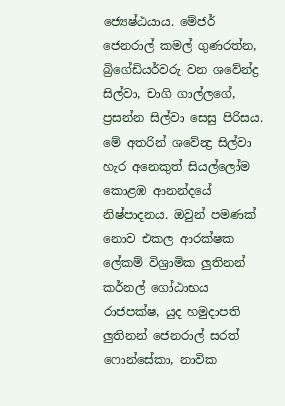ජ්‍යෙෂ්ඨයාය. මේජර් ජෙනරාල් කමල් ගුණරත්න, බ්‍රිගේඩියර්වරු වන ශවේන්ද්‍ර සිල්වා, චාගි ගාල්ලගේ, ප්‍රසන්න සිල්වා සෙසු පිරිසය. මේ අතරින් ශවේන්‍ද්‍ර සිල්වා හැර අනෙකුත් සියල්ලෝම කොළඹ ආනන්දයේ නිෂ්පාදනය. ඔවුන් පමණක් නොව එකල ආරක්ෂක ලේකම් විශ්‍රාමික ලුතිනන් කර්නල් ගෝඨාභය රාජපක්ෂ, යුද හමුදාපති ලුතිනන් ජෙනරාල් සරත් ෆොන්සේකා, නාවික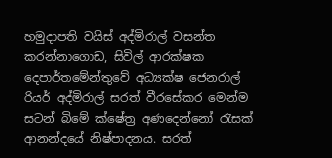හමුදාපති වයිස් අද්මිරාල් වසන්ත කරන්නාගොඩ, සිවිල් ආරක්ෂක දෙපාර්තමේන්තුවේ අධ්‍යක්ෂ ජෙනරාල් රියර් අද්මිරාල් සරත් වීරසේකර මෙන්ම සටන් බිමේ ක්ෂේත්‍ර අණදෙන්නෝ රැසක් ආනන්දයේ නිෂ්පාදනය. සරත්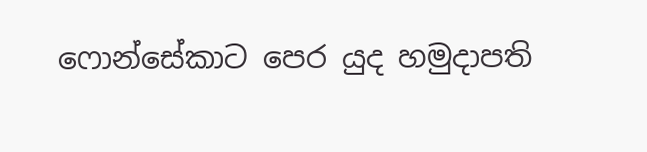ෆොන්සේකාට පෙර යුද හමුදාපති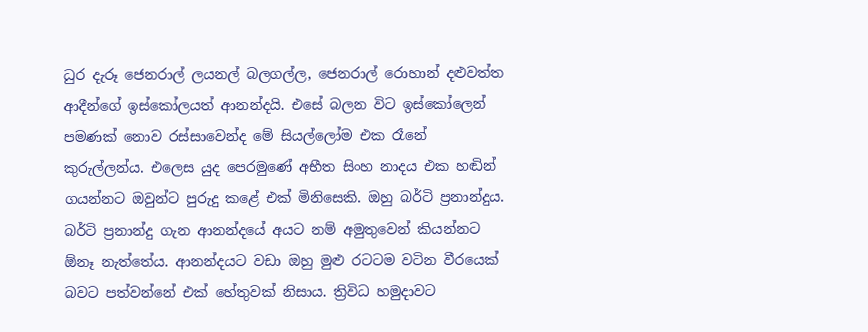ධුර දැරූ ජෙනරාල් ලයනල් බලගල්ල, ජෙනරාල් රොහාන් දළුවත්ත ආදීන්ගේ ඉස්කෝලයත් ආනන්දයි. එසේ බලන විට ඉස්කෝලෙන් පමණක් නොව රස්සාවෙන්ද මේ සියල්ලෝම එක රෑනේ කුරුල්ලන්ය. එලෙස යුද පෙරමුණේ අභීත සිංහ නාදය එක හඬින් ගයන්නට ඔවුන්ට පුරුදු කළේ එක් මිනිසෙකි. ඔහු බර්ටි ප්‍රනාන්දුය. බර්ටි ප්‍රනාන්දු ගැන ආනන්දයේ අයට නම් අමුතුවෙන් කියන්නට ඕනෑ නැත්තේය. ආනන්දයට වඩා ඔහු මුළු රටටම වටින වීරයෙක් බවට පත්වන්නේ එක් හේතුවක් නිසාය. ත්‍රිවිධ හමුදාවට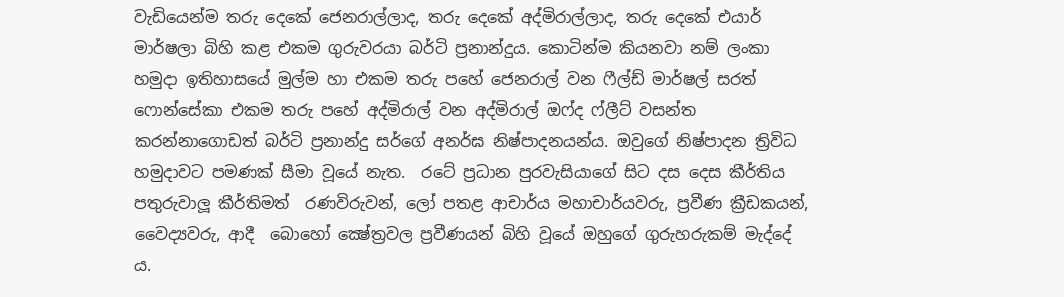වැඩියෙන්ම තරු දෙකේ ජෙනරාල්ලාද, තරු දෙකේ අද්මිරාල්ලාද, තරු දෙකේ එයාර් මාර්ෂලා බිහි කළ එකම ගුරුවරයා බර්ටි ප්‍රනාන්දුය. කොටින්ම කියනවා නම් ලංකා හමුදා ඉතිහාසයේ මුල්ම හා එකම තරු පහේ ජෙනරාල් වන ෆීල්ඩ් මාර්ෂල් සරත් ෆොන්සේකා එකම තරු පහේ අද්මිරාල් වන අද්මිරාල් ඔෆ්ද ෆ්ලීට් වසන්ත කරන්නාගොඩත් බර්ටි ප්‍රනාන්දු සර්ගේ අනර්ඝ නිෂ්පාදනයන්ය. ඔවුගේ නිෂ්පාදන ත්‍රිවිධ හමුදාවට පමණක් සීමා වූයේ නැත.  රටේ ප්‍රධාන පුරවැසියාගේ සිට දස දෙස කීර්තිය පතුරුවාලූ කීර්තිමත්  රණවිරුවන්, ලෝ පතළ ආචාර්ය මහාචාර්යවරු, ප්‍රවීණ ක්‍රීඩකයන්, වෛද්‍යවරු, ආදී  බොහෝ ක්‍ෂේත්‍රවල ප්‍රවීණයන් බිහි වූයේ ඔහුගේ ගුරුහරුකම් මැද්දේ ය.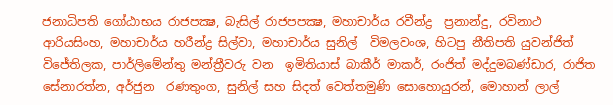ජනාධිපති ගෝඨාභය රාජපක්‍ෂ, බැසිල් රාජපපක්‍ෂ, මහාචාර්ය රවීන්ද්‍ර  ප්‍රනාන්දු, රවිනාථ ආරියසිංහ, මහාචාර්ය හරීන්ද්‍ර සිල්වා, මහාචාර්ය සුනිල්  විමලවංශ, හිටපු නීතිපති යුවන්ජිත් විජේතිලක, පාර්ලිමේන්තු මන්ත්‍රීවරු වන  ඉමිතියාස් බාකීර් මාකර්, රංජිත් මද්දුමබණ්ඩාර, රාජිත සේනාරත්න, අර්ජුන  රණතුංග, සුනිල් සහ සිදත් වෙත්තමුණි සොහොයුරන්, මොහාන් ලාල්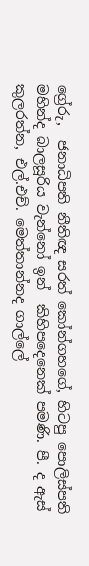ග්‍රේරු,  ජනාධිපති නීතිඥ සරත් කෝන්ගහගේ, හිටපු පොලිස්පති මහින්ද බාලසූරිය වැන්නෝ ඉන්  කිහිපදෙනෙක් පමණි. පී. ද ඇස් කුලරත්න, එල්.එච්. මෙත්තාන්නද ගාල්ලේ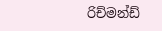රිච්මන්ඩ්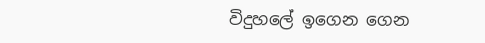විදුහලේ ඉගෙන ගෙන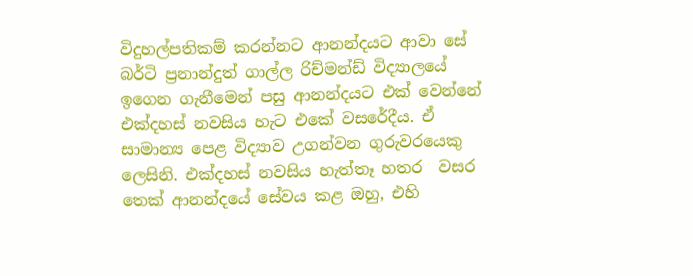විදුහල්පතිකම් කරන්නට ආනන්දයට ආවා සේ බර්ටි ප්‍රනාන්දුත් ගාල්ල රිච්මන්ඩ් විද්‍යාලයේ ඉගෙන ගැනීමෙන් පසු ආනන්දයට එක් වෙන්නේ එක්දහස් නවසිය හැට එකේ වසරේදීය. ඒ  සාමාන්‍ය පෙළ විද්‍යාව උගන්වන ගුරුවරයෙකු ලෙසිනි. එක්දහස් නවසිය හැත්තෑ හතර  වසර තෙක් ආනන්දයේ සේවය කළ ඔහු, එහි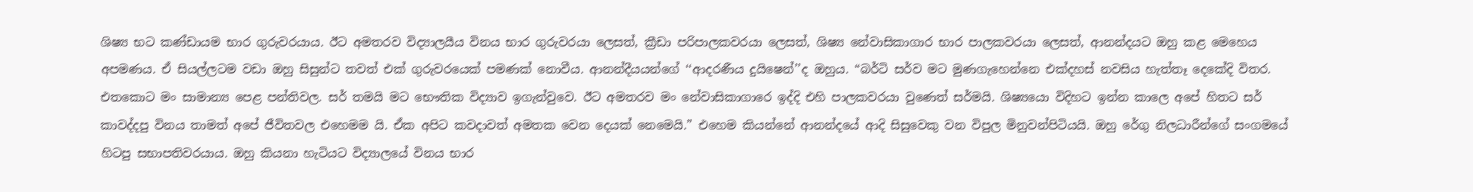ශිෂ්‍ය භට කණ්ඩායම භාර ගුරුවරයාය. ඊට අමතරව විද්‍යාලයීය විනය භාර ගුරුවරයා ලෙසත්, ක්‍රීඩා පරිපාලකවරයා ලෙසත්, ශිෂ්‍ය නේවාසිකාගාර භාර පාලකවරයා ලෙසත්, ආනන්දයට ඔහු කළ මෙහෙය අපමණය. ඒ සියල්ලටම වඩා ඔහු සිසුන්ට තවත් එක් ගුරුවරයෙක් පමණක් නොවීය. ආනන්දීයයන්ගේ ‘‘ආදරණීය දුයිෂෙන්’’ද ඔහුය. “බර්ටි සර්ව මට මුණගැහෙන්නෙ එක්දහස් නවසිය හැත්තෑ දෙකේදි විතර. එතකොට මං සාමාන්‍ය පෙළ පන්තිවල. සර් තමයි මට භෞතික විද්‍යාව ඉගැන්වුවෙ. ඊට අමතරව මං නේවාසිකාගාරෙ ඉද්දි එහි පාලකවරයා වුණෙත් සර්මයි. ශිෂ්‍යයො විදිහට ඉන්න කාලෙ අපේ හිතට සර් කාවද්දපු විනය තාමත් අපේ ජීවිතවල එහෙමම යි. ඒක අපිට කවදාවත් අමතක වෙන දෙයක් නෙමෙයි.” එහෙම කියන්නේ ආනන්දයේ ආදි සිසුවෙකු වන විපුල මිනුවන්පිටියයි. ඔහු රේගු නිලධාරීන්ගේ සංගමයේ හිටපු සභාපතිවරයාය. ඔහු කියනා හැටියට විද්‍යාලයේ විනය භාර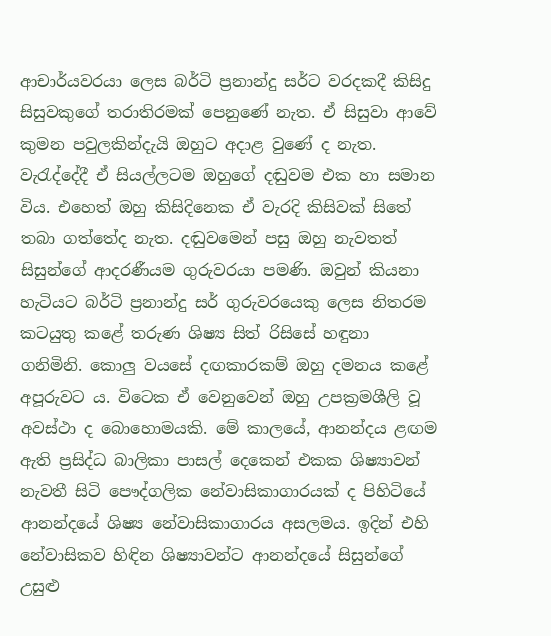ආචාර්යවරයා ලෙස බර්ටි ප්‍රනාන්දු සර්ට වරදකදී කිසිදු සිසුවකුගේ තරාතිරමක් පෙනුණේ නැත. ඒ සිසුවා ආවේ කුමන පවුලකින්දැයි ඔහුට අදාළ වුණේ ද නැත. වැරැද්දේදී ඒ සියල්ලටම ඔහුගේ දඬුවම එක හා සමාන විය. එහෙත් ඔහු කිසිදිනෙක ඒ වැරදි කිසිවක් සිතේ තබා ගත්තේද නැත. දඬුවමෙන් පසු ඔහු නැවතත් සිසුන්ගේ ආදරණීයම ගුරුවරයා පමණි. ඔවුන් කියනා හැටියට බර්ටි ප්‍රනාන්දු සර් ගුරුවරයෙකු ලෙස නිතරම කටයුතු කළේ තරුණ ශිෂ්‍ය සිත් රිසිසේ හඳුනා ගනිමිනි. කොලු වයසේ දඟකාරකම් ඔහු දමනය කළේ අපූරුවට ය. විටෙක ඒ වෙනුවෙන් ඔහු උපක්‍රමශීලි වූ අවස්ථා ද බොහොමයකි. මේ කාලයේ, ආනන්දය ළඟම ඇති ප්‍රසිද්ධ බාලිකා පාසල් දෙකෙන් එකක ශිෂ්‍යාවන් නැවතී සිටි පෞද්ගලික නේවාසිකාගාරයක් ද පිහිටියේ ආනන්දයේ ශිෂ්‍ය නේවාසිකාගාරය අසලමය. ඉදින් එහි නේවාසිකව හිඳින ශිෂ්‍යාවන්ට ආනන්දයේ සිසුන්ගේ උසුළු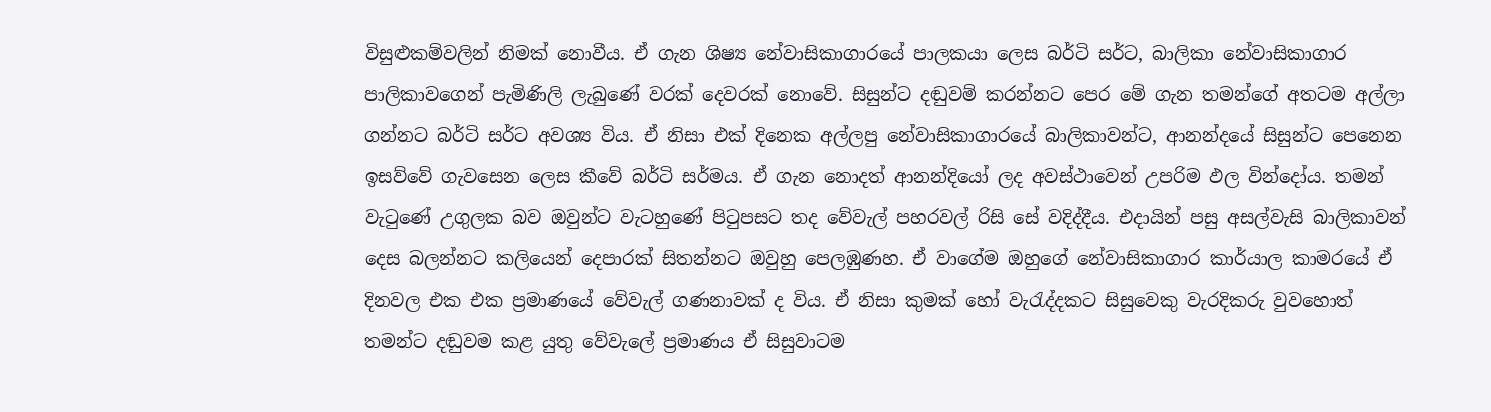විසුළුකම්වලින් නිමක් නොවීය. ඒ ගැන ශිෂ්‍ය නේවාසිකාගාරයේ පාලකයා ලෙස බර්ටි සර්ට, බාලිකා නේවාසිකාගාර පාලිකාවගෙන් පැමිණිලි ලැබුණේ වරක් දෙවරක් නොවේ. සිසුන්ට දඬුවම් කරන්නට පෙර මේ ගැන තමන්ගේ අතටම අල්ලා ගන්නට බර්ටි සර්ට අවශ්‍ය විය. ඒ නිසා එක් දිනෙක අල්ලපු නේවාසිකාගාරයේ බාලිකාවන්ට, ආනන්දයේ සිසුන්ට පෙනෙන ඉසව්වේ ගැවසෙන ලෙස කීවේ බර්ටි සර්මය. ඒ ගැන නොදත් ආනන්දියෝ ලද අවස්ථාවෙන් උපරිම ඵල වින්දෝය. තමන් වැටුණේ උගුලක බව ඔවුන්ට වැටහුණේ පිටුපසට තද වේවැල් පහරවල් රිසි සේ වදිද්දීය. එදායින් පසු අසල්වැසි බාලිකාවන් දෙස බලන්නට කලියෙන් දෙපාරක් සිතන්නට ඔවුහු පෙලඹුණහ. ඒ වාගේම ඔහුගේ නේවාසිකාගාර කාර්යාල කාමරයේ ඒ දිනවල එක එක ප්‍රමාණයේ වේවැල් ගණනාවක් ද විය. ඒ නිසා කුමක් හෝ වැරැද්දකට සිසුවෙකු වැරදිකරු වුවහොත් තමන්ට දඬුවම කළ යුතු වේවැලේ ප්‍රමාණය ඒ සිසුවාටම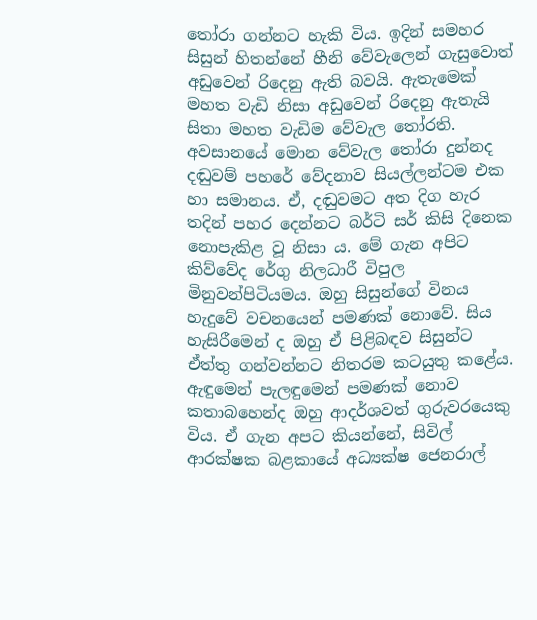තෝරා ගන්නට හැකි විය. ඉදින් සමහර සිසුන් හිතන්නේ හීනි වේවැලෙන් ගැසුවොත් අඩුවෙන් රිදෙනු ඇති බවයි. ඇතැමෙක් මහත වැඩි නිසා අඩුවෙන් රිදෙනු ඇතැයි සිතා මහත වැඩිම වේවැල තෝරති. අවසානයේ මොන වේවැල තෝරා දුන්නද දඬුවම් පහරේ වේදනාව සියල්ලන්ටම එක හා සමානය. ඒ, දඬුවමට අත දිග හැර තදින් පහර දෙන්නට බර්ටි සර් කිසි දිනෙක නොපැකිළ වූ නිසා ය. මේ ගැන අපිට කිව්වේද රේගු නිලධාරී විපුල මිනුවන්පිටියමය. ඔහු සිසුන්ගේ විනය හැදුවේ වචනයෙන් පමණක් නොවේ. සිය හැසිරීමෙන් ද ඔහු ඒ පිළිබඳව සිසුන්ට ඒත්තු ගන්වන්නට නිතරම කටයුතු කළේය. ඇඳුමෙන් පැලඳුමෙන් පමණක් නොව කතාබහෙන්ද ඔහු ආදර්ශවත් ගුරුවරයෙකු විය. ඒ ගැන අපට කියන්නේ, සිවිල් ආරක්ෂක බළකායේ අධ්‍යක්ෂ ජෙනරාල්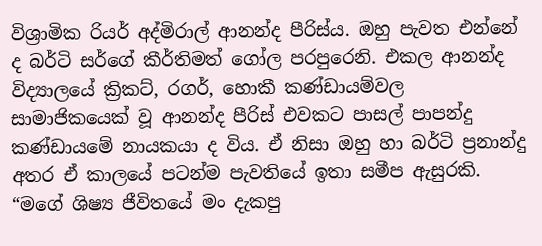විශ්‍රාමික රියර් අද්මිරාල් ආනන්ද පීරිස්ය. ඔහු පැවත එන්නේ ද බර්ටි සර්ගේ කීර්තිමත් ගෝල පරපුරෙනි. එකල ආනන්ද විද්‍යාලයේ ක්‍රිකට්, රගර්, හොකී කණ්ඩායම්වල සාමාජිකයෙක් වූ ආනන්ද පීරිස් එවකට පාසල් පාපන්දු කණ්ඩායමේ නායකයා ද විය. ඒ නිසා ඔහු හා බර්ටි ප්‍රනාන්දු අතර ඒ කාලයේ පටන්ම පැවතියේ ඉතා සමීප ඇසුරකි. “මගේ ශිෂ්‍ය ජීවිතයේ මං දැකපු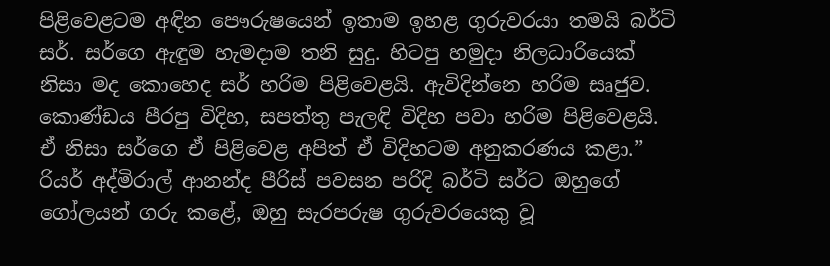පිළිවෙළටම අඳින පෞරුෂයෙන් ඉතාම ඉහළ ගුරුවරයා තමයි බර්ටි සර්. සර්ගෙ ඇඳුම හැමදාම තනි සුදු. හිටපු හමුදා නිලධාරියෙක් නිසා මද කොහෙද සර් හරිම පිළිවෙළයි. ඇවිදින්නෙ හරිම සෘජුව. කොණ්ඩය පීරපු විදිහ, සපත්තු පැලඳි විදිහ පවා හරිම පිළිවෙළයි. ඒ නිසා සර්ගෙ ඒ පිළිවෙළ අපිත් ඒ විදිහටම අනුකරණය කළා.” රියර් අද්මිරාල් ආනන්ද පීරිස් පවසන පරිදි බර්ටි සර්ට ඔහුගේ ගෝලයන් ගරු කළේ, ඔහු සැරපරුෂ ගුරුවරයෙකු වූ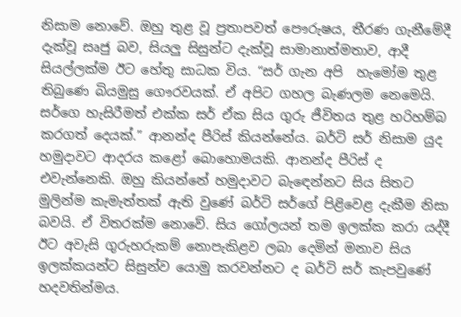නිසාම නොවේ. ඔහු තුළ වූ ප්‍රතාපවත් පෞරුෂය, තීරණ ගැනීමේදී දැක්වූ සෘජු බව, සියලු සිසුන්ට දැක්වූ සාමානාත්මතාව, ආදී සියල්ලක්ම ඊට හේතු සාධක විය. “සර් ගැන අපි  හැමෝම තුළ තිබුණෙ බියමුසු ගෞරවයක්. ඒ අපිට ගහල බැණලම නෙමෙයි. සර්ගෙ හැසිරීමත් එක්ක සර් ඒක සිය ගුරු ජීවිතය තුළ හරිහම්බ කරගත් දෙයක්.” ආනන්ද පීරිස් කියන්නේය. බර්ටි සර් නිසාම යුද හමුදාවට ආදරය කළෝ බොහොමයකි. ආනන්ද පීරිස් ද එවැන්නෙකි. ඔහු කියන්නේ හමුදාවට බැඳෙන්නට සිය සිතට මුලින්ම කැමැත්තක් ඇති වුණේ බර්ටි සර්ගේ පිළිවෙළ දැකීම නිසා බවයි. ඒ විතරක්ම නොවේ. සිය ගෝලයන් තම ඉලක්ක කරා යද්දී ඊට අවැසි ගුරුහරුකම් නොපැකිළව ලබා දෙමින් මනාව සිය ඉලක්කයන්ට සිසුන්ව යොමු කරවන්නට ද බර්ටි සර් කැපවුණේ හදවතින්මය.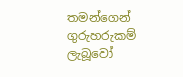තමන්ගෙන් ගුරුහරුකම් ලැබූවෝ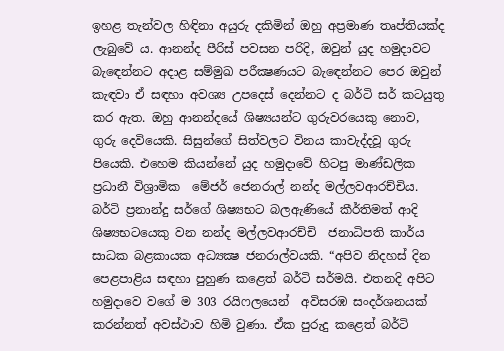ඉහළ තැන්වල හිඳිනා අයුරු දකිමින් ඔහු අප්‍රමාණ තෘප්තියක්ද ලැබුවේ ය. ආනන්ද පීරිස් පවසන පරිදි, ඔවුන් යුද හමුදාවට බැඳෙන්නට අදාළ සම්මුඛ පරීක්‍ෂණයට බැඳෙන්නට පෙර ඔවුන් කැඳවා ඒ සඳහා අවශ්‍ය උපදෙස් දෙන්නට ද බර්ටි සර් කටයුතු කර ඇත. ඔහු ආනන්දයේ ශිෂ්‍යයන්ට ගුරුවරයෙකු නොව, ගුරු දෙවියෙකි. සිසුන්ගේ සිත්වලට විනය කාවැද්දවූ ගුරු පියෙකි. එහෙම කියන්නේ යුද හමුදාවේ හිටපු මාණ්ඩලික ප්‍රධානී විශ්‍රාමික  මේජර් ජෙනරාල් නන්ද මල්ලවආරච්චිය. බර්ටි ප්‍රනාන්දු සර්ගේ ශිෂ්‍යභට බලඇණියේ කීර්තිමත් ආදි ශිෂ්‍යභටයෙකු වන නන්ද මල්ලවආරච්චි  ජනාධිපති කාර්ය සාධක බළකායක අධ්‍යක්‍ෂ ජනරාල්වයකි. “අපිව නිදහස් දින පෙළපාළිය සඳහා පුහුණ කළෙත් බර්ටි සර්මයි. එතනදි අපිට හමුදාවෙ වගේ ම 303 රයිෆලයෙන්  අවිසරඹ සංදර්ශනයක් කරන්නත් අවස්ථාව හිමි වුණා. ඒක පුරුදු කළෙත් බර්ටි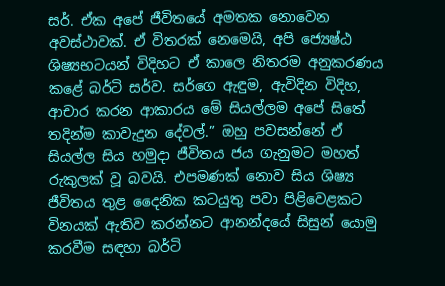සර්. ඒක අපේ ජීවිතයේ අමතක නොවෙන අවස්ථාවක්. ඒ විතරක් නෙමෙයි, අපි ජ්‍යෙෂ්ඨ ශිෂ්‍යභටයන් විදිහට ඒ කාලෙ නිතරම අනුකරණය කළේ බර්ටි සර්ව. සර්ගෙ ඇඳුම, ඇවිදින විදිහ, ආචාර කරන ආකාරය මේ සියල්ලම අපේ සිතේ තදින්ම කාවැදුන දේවල්.” ඔහු පවසන්නේ ඒ සියල්ල සිය හමුදා ජීවිතය ජය ගැනුමට මහත් රුකුලක් වූ බවයි. එපමණක් නොව සිය ශිෂ්‍ය ජීවිතය තුළ දෛනික කටයුතු පවා පිළිවෙළකට විනයක් ඇතිව කරන්නට ආනන්දයේ සිසුන් යොමු කරවීම සඳහා බර්ටි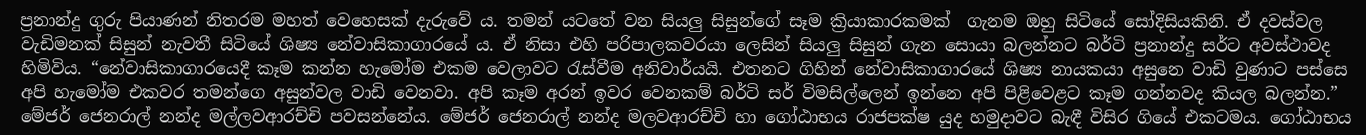ප්‍රනාන්දු ගුරු පියාණන් නිතරම මහත් වෙහෙසක් දැරුවේ ය. තමන් යටතේ වන සියලු සිසුන්ගේ සෑම ක්‍රියාකාරකමක්  ගැනම ඔහු සිටියේ සෝදිසියකිනි. ඒ දවස්වල වැඩිමනක් සිසුන් නැවතී සිටියේ ශිෂ්‍ය නේවාසිකාගාරයේ ය. ඒ නිසා එහි පරිපාලකවරයා ලෙසින් සියලු සිසුන් ගැන සොයා බලන්නට බර්ටි ප්‍රනාන්දු සර්ට අවස්ථාවද හිමිවිය. “නේවාසිකාගාරයෙදී කෑම කන්න හැමෝම එකම වෙලාවට රැස්වීම අනිවාර්යයි. එතනට ගිහින් නේවාසිකාගාරයේ ශිෂ්‍ය නායකයා අසුනෙ වාඩි වුණාට පස්සෙ අපි හැමෝම එකවර තමන්ගෙ අසුන්වල වාඩි වෙනවා. අපි කෑම අරන් ඉවර වෙනකම් බර්ටි සර් විමසිල්ලෙන් ඉන්නෙ අපි පිළිවෙළට කෑම ගන්නවද කියල බලන්න.” මේජර් ජෙනරාල් නන්ද මල්ලවආරච්චි පවසන්නේය. මේජර් ජෙනරාල් නන්ද මලවආරච්චි හා ගෝඨාභය රාජපක්ෂ යුද හමුදාවට බැඳී විසිර ගියේ එකටමය. ගෝඨාභය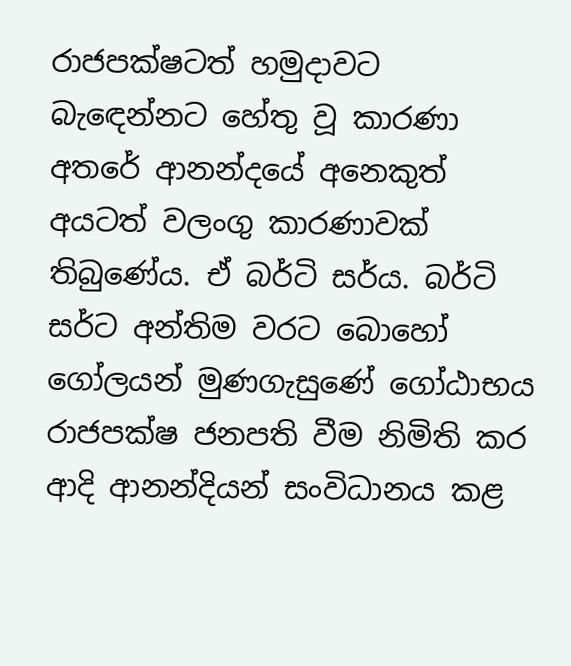රාජපක්ෂටත් හමුදාවට බැඳෙන්නට හේතු වූ කාරණා අතරේ ආනන්දයේ අනෙකුත් අයටත් වලංගු කාරණාවක් තිබුණේය. ඒ බර්ටි සර්ය. බර්ටි සර්ට අන්තිම වරට බොහෝ ගෝලයන් මුණගැසුණේ ගෝඨාභය රාජපක්ෂ ජනපති වීම නිමිති කර ආදි ආනන්දියන් සංවිධානය කළ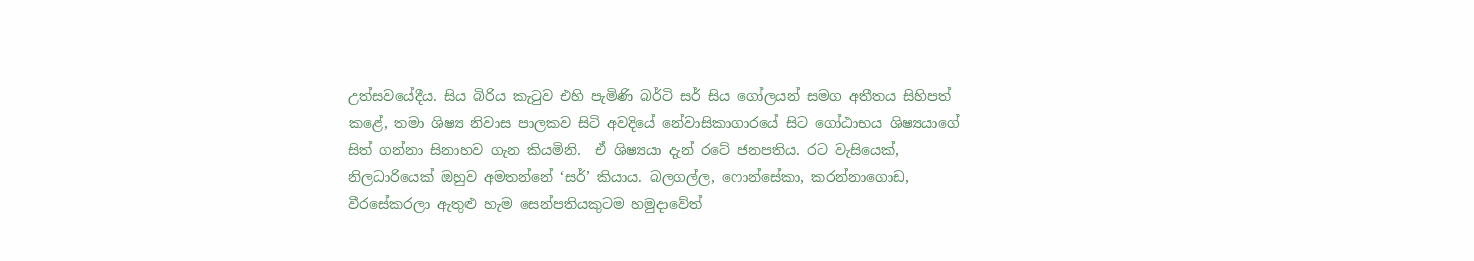උත්සවයේදීය. සිය බිරිය කැටුව එහි පැමිණි බර්ටි සර් සිය ගෝලයන් සමග අතීතය සිහිපත් කළේ, තමා ශිෂ්‍ය නිවාස පාලකව සිටි අවදියේ නේවාසිකාගාරයේ සිට ගෝඨාභය ශිෂ්‍යයාගේ සිත් ගන්නා සිනාහව ගැන කියමිනි.  ඒ ශිෂ්‍යයා දැන් රටේ ජනපතිය. රට වැසියෙක්, නිලධාරියෙක් ඔහුව අමතන්නේ ‘සර්’ කියාය. බලගල්ල, ෆොන්සේකා, කරන්නාගොඩ, වීරසේකරලා ඇතුළු හැම සෙන්පතියකුටම හමුදාවේත්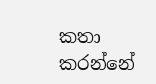කතා කරන්නේ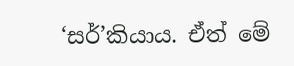‘සර්’කියාය. ඒත් මේ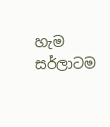හැම සර්ලාටම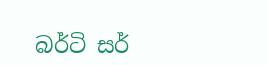බර්ටි සර්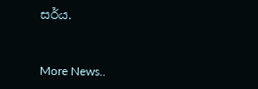සර්ය.


More News..